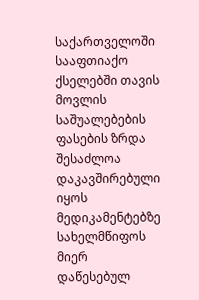საქართველოში სააფთიაქო ქსელებში თავის მოვლის საშუალებების ფასების ზრდა შესაძლოა დაკავშირებული იყოს მედიკამენტებზე სახელმწიფოს მიერ დაწესებულ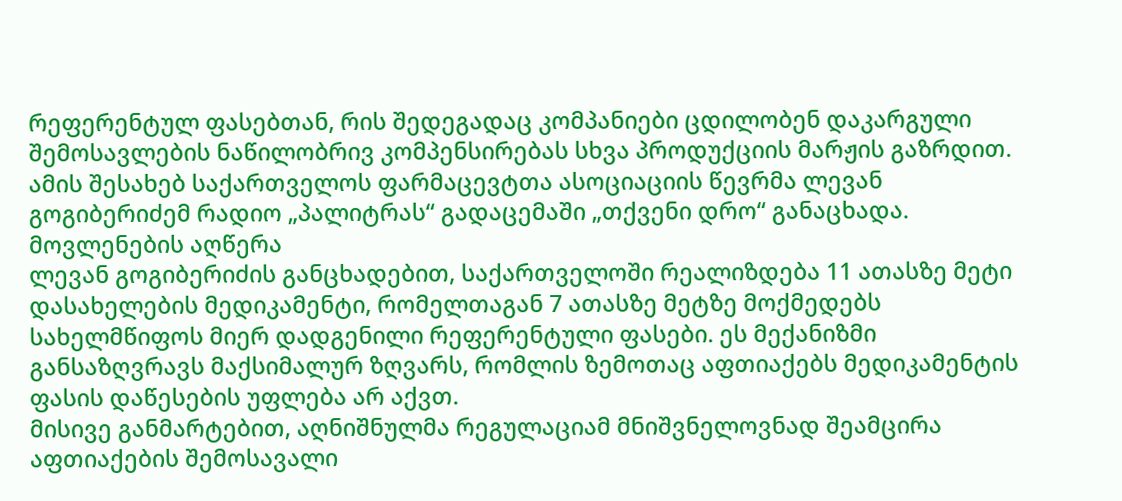რეფერენტულ ფასებთან, რის შედეგადაც კომპანიები ცდილობენ დაკარგული შემოსავლების ნაწილობრივ კომპენსირებას სხვა პროდუქციის მარჟის გაზრდით. ამის შესახებ საქართველოს ფარმაცევტთა ასოციაციის წევრმა ლევან გოგიბერიძემ რადიო „პალიტრას“ გადაცემაში „თქვენი დრო“ განაცხადა.
მოვლენების აღწერა
ლევან გოგიბერიძის განცხადებით, საქართველოში რეალიზდება 11 ათასზე მეტი დასახელების მედიკამენტი, რომელთაგან 7 ათასზე მეტზე მოქმედებს სახელმწიფოს მიერ დადგენილი რეფერენტული ფასები. ეს მექანიზმი განსაზღვრავს მაქსიმალურ ზღვარს, რომლის ზემოთაც აფთიაქებს მედიკამენტის ფასის დაწესების უფლება არ აქვთ.
მისივე განმარტებით, აღნიშნულმა რეგულაციამ მნიშვნელოვნად შეამცირა აფთიაქების შემოსავალი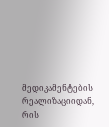მედიკამენტების რეალიზაციიდან, რის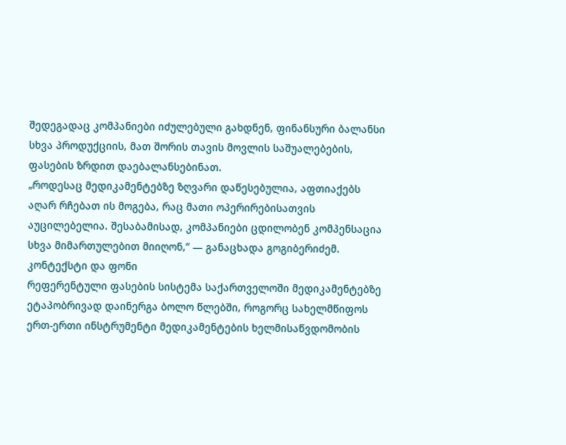შედეგადაც კომპანიები იძულებული გახდნენ, ფინანსური ბალანსი სხვა პროდუქციის, მათ შორის თავის მოვლის საშუალებების, ფასების ზრდით დაებალანსებინათ.
„როდესაც მედიკამენტებზე ზღვარი დაწესებულია, აფთიაქებს აღარ რჩებათ ის მოგება, რაც მათი ოპერირებისათვის აუცილებელია. შესაბამისად, კომპანიები ცდილობენ კომპენსაცია სხვა მიმართულებით მიიღონ,“ — განაცხადა გოგიბერიძემ.
კონტექსტი და ფონი
რეფერენტული ფასების სისტემა საქართველოში მედიკამენტებზე ეტაპობრივად დაინერგა ბოლო წლებში, როგორც სახელმწიფოს ერთ-ერთი ინსტრუმენტი მედიკამენტების ხელმისაწვდომობის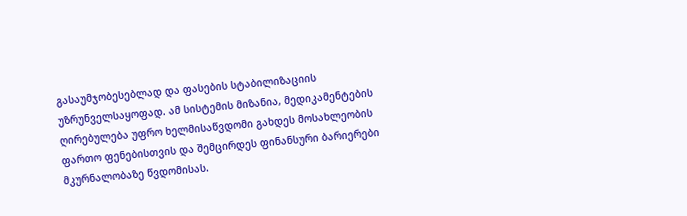გასაუმჯობესებლად და ფასების სტაბილიზაციის უზრუნველსაყოფად. ამ სისტემის მიზანია, მედიკამენტების ღირებულება უფრო ხელმისაწვდომი გახდეს მოსახლეობის ფართო ფენებისთვის და შემცირდეს ფინანსური ბარიერები მკურნალობაზე წვდომისას.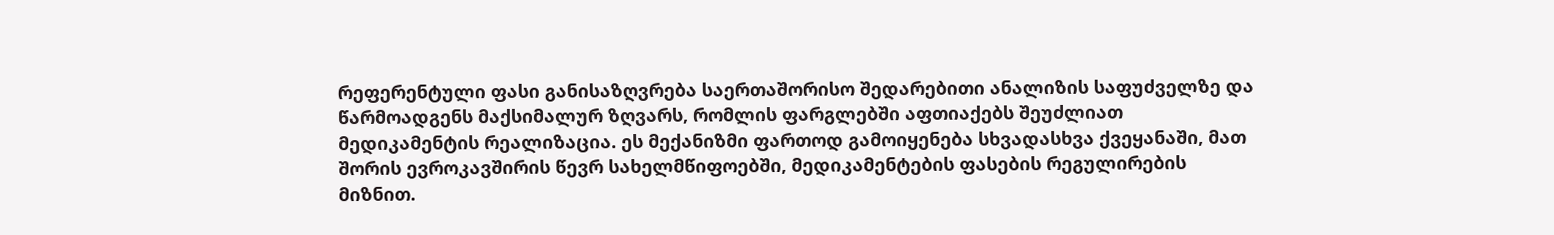რეფერენტული ფასი განისაზღვრება საერთაშორისო შედარებითი ანალიზის საფუძველზე და წარმოადგენს მაქსიმალურ ზღვარს, რომლის ფარგლებში აფთიაქებს შეუძლიათ მედიკამენტის რეალიზაცია. ეს მექანიზმი ფართოდ გამოიყენება სხვადასხვა ქვეყანაში, მათ შორის ევროკავშირის წევრ სახელმწიფოებში, მედიკამენტების ფასების რეგულირების მიზნით.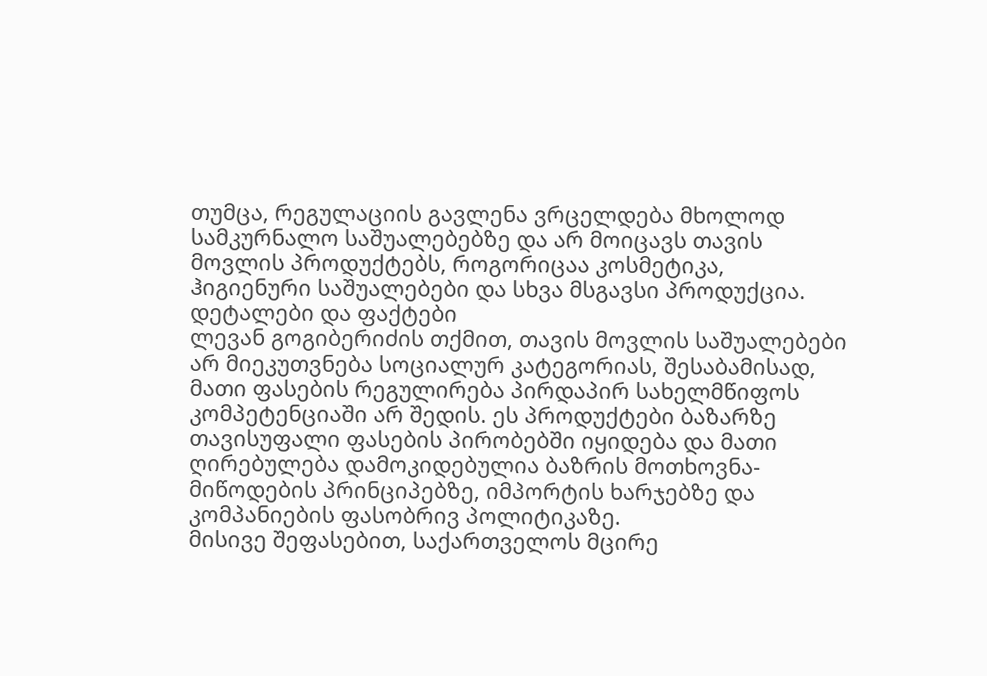თუმცა, რეგულაციის გავლენა ვრცელდება მხოლოდ სამკურნალო საშუალებებზე და არ მოიცავს თავის მოვლის პროდუქტებს, როგორიცაა კოსმეტიკა, ჰიგიენური საშუალებები და სხვა მსგავსი პროდუქცია.
დეტალები და ფაქტები
ლევან გოგიბერიძის თქმით, თავის მოვლის საშუალებები არ მიეკუთვნება სოციალურ კატეგორიას, შესაბამისად, მათი ფასების რეგულირება პირდაპირ სახელმწიფოს კომპეტენციაში არ შედის. ეს პროდუქტები ბაზარზე თავისუფალი ფასების პირობებში იყიდება და მათი ღირებულება დამოკიდებულია ბაზრის მოთხოვნა-მიწოდების პრინციპებზე, იმპორტის ხარჯებზე და კომპანიების ფასობრივ პოლიტიკაზე.
მისივე შეფასებით, საქართველოს მცირე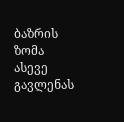ბაზრის ზომა ასევე გავლენას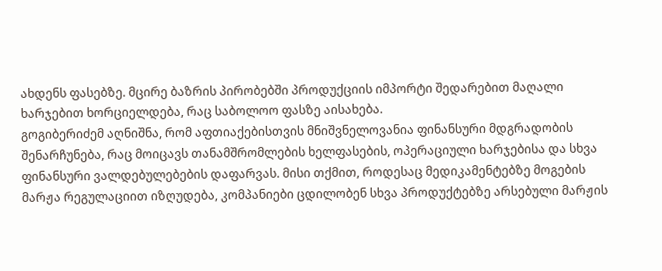ახდენს ფასებზე. მცირე ბაზრის პირობებში პროდუქციის იმპორტი შედარებით მაღალი ხარჯებით ხორციელდება, რაც საბოლოო ფასზე აისახება.
გოგიბერიძემ აღნიშნა, რომ აფთიაქებისთვის მნიშვნელოვანია ფინანსური მდგრადობის შენარჩუნება, რაც მოიცავს თანამშრომლების ხელფასების, ოპერაციული ხარჯებისა და სხვა ფინანსური ვალდებულებების დაფარვას. მისი თქმით, როდესაც მედიკამენტებზე მოგების მარჟა რეგულაციით იზღუდება, კომპანიები ცდილობენ სხვა პროდუქტებზე არსებული მარჟის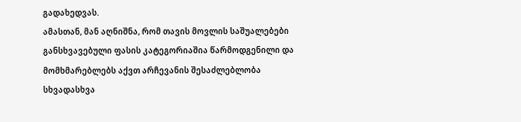გადახედვას.
ამასთან, მან აღნიშნა, რომ თავის მოვლის საშუალებები განსხვავებული ფასის კატეგორიაშია წარმოდგენილი და მომხმარებლებს აქვთ არჩევანის შესაძლებლობა სხვადასხვა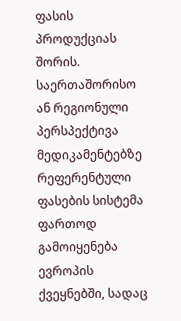ფასის პროდუქციას შორის.
საერთაშორისო ან რეგიონული პერსპექტივა
მედიკამენტებზე რეფერენტული ფასების სისტემა ფართოდ გამოიყენება ევროპის ქვეყნებში, სადაც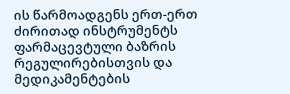ის წარმოადგენს ერთ-ერთ ძირითად ინსტრუმენტს ფარმაცევტული ბაზრის რეგულირებისთვის და მედიკამენტების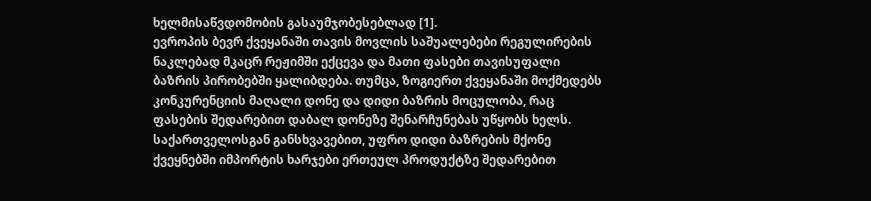ხელმისაწვდომობის გასაუმჯობესებლად [1].
ევროპის ბევრ ქვეყანაში თავის მოვლის საშუალებები რეგულირების ნაკლებად მკაცრ რეჟიმში ექცევა და მათი ფასები თავისუფალი ბაზრის პირობებში ყალიბდება. თუმცა, ზოგიერთ ქვეყანაში მოქმედებს კონკურენციის მაღალი დონე და დიდი ბაზრის მოცულობა, რაც ფასების შედარებით დაბალ დონეზე შენარჩუნებას უწყობს ხელს.
საქართველოსგან განსხვავებით, უფრო დიდი ბაზრების მქონე ქვეყნებში იმპორტის ხარჯები ერთეულ პროდუქტზე შედარებით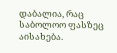დაბალია, რაც საბოლოო ფასზეც აისახება.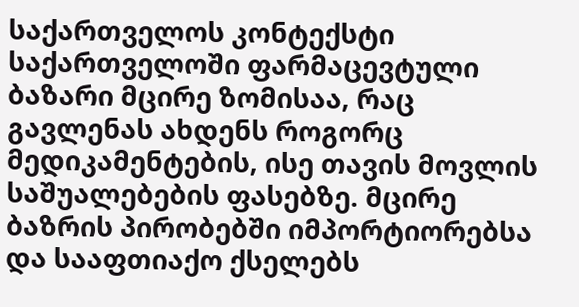საქართველოს კონტექსტი
საქართველოში ფარმაცევტული ბაზარი მცირე ზომისაა, რაც გავლენას ახდენს როგორც მედიკამენტების, ისე თავის მოვლის საშუალებების ფასებზე. მცირე ბაზრის პირობებში იმპორტიორებსა და სააფთიაქო ქსელებს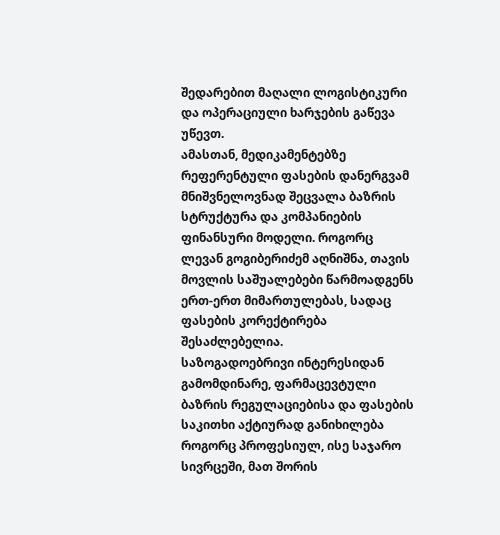შედარებით მაღალი ლოგისტიკური და ოპერაციული ხარჯების გაწევა უწევთ.
ამასთან, მედიკამენტებზე რეფერენტული ფასების დანერგვამ მნიშვნელოვნად შეცვალა ბაზრის სტრუქტურა და კომპანიების ფინანსური მოდელი. როგორც ლევან გოგიბერიძემ აღნიშნა, თავის მოვლის საშუალებები წარმოადგენს ერთ-ერთ მიმართულებას, სადაც ფასების კორექტირება შესაძლებელია.
საზოგადოებრივი ინტერესიდან გამომდინარე, ფარმაცევტული ბაზრის რეგულაციებისა და ფასების საკითხი აქტიურად განიხილება როგორც პროფესიულ, ისე საჯარო სივრცეში, მათ შორის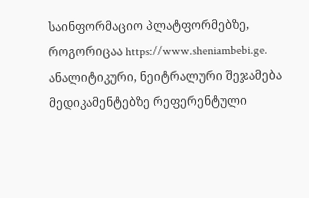საინფორმაციო პლატფორმებზე, როგორიცაა https://www.sheniambebi.ge.
ანალიტიკური, ნეიტრალური შეჯამება
მედიკამენტებზე რეფერენტული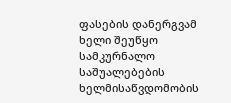ფასების დანერგვამ ხელი შეუწყო სამკურნალო საშუალებების ხელმისაწვდომობის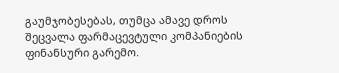გაუმჯობესებას, თუმცა ამავე დროს შეცვალა ფარმაცევტული კომპანიების ფინანსური გარემო.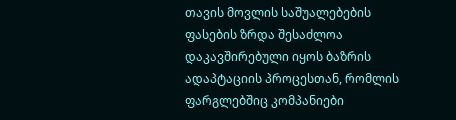თავის მოვლის საშუალებების ფასების ზრდა შესაძლოა დაკავშირებული იყოს ბაზრის ადაპტაციის პროცესთან, რომლის ფარგლებშიც კომპანიები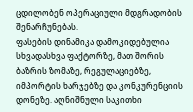ცდილობენ ოპერაციული მდგრადობის შენარჩუნებას.
ფასების დინამიკა დამოკიდებულია სხვადასხვა ფაქტორზე, მათ შორის ბაზრის ზომაზე, რეგულაციებზე, იმპორტის ხარჯებზე და კონკურენციის დონეზე. აღნიშნული საკითხი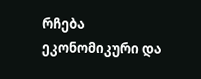რჩება ეკონომიკური და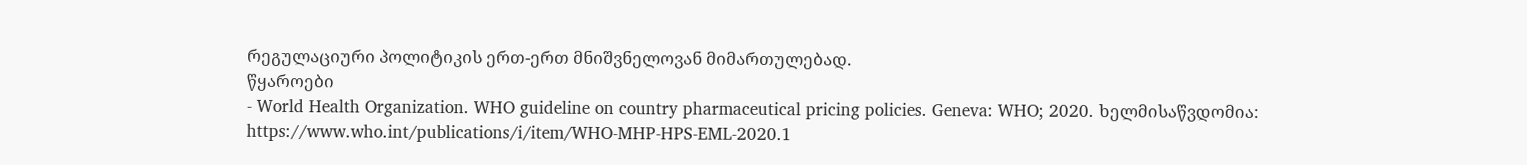რეგულაციური პოლიტიკის ერთ-ერთ მნიშვნელოვან მიმართულებად.
წყაროები
- World Health Organization. WHO guideline on country pharmaceutical pricing policies. Geneva: WHO; 2020. ხელმისაწვდომია: https://www.who.int/publications/i/item/WHO-MHP-HPS-EML-2020.1